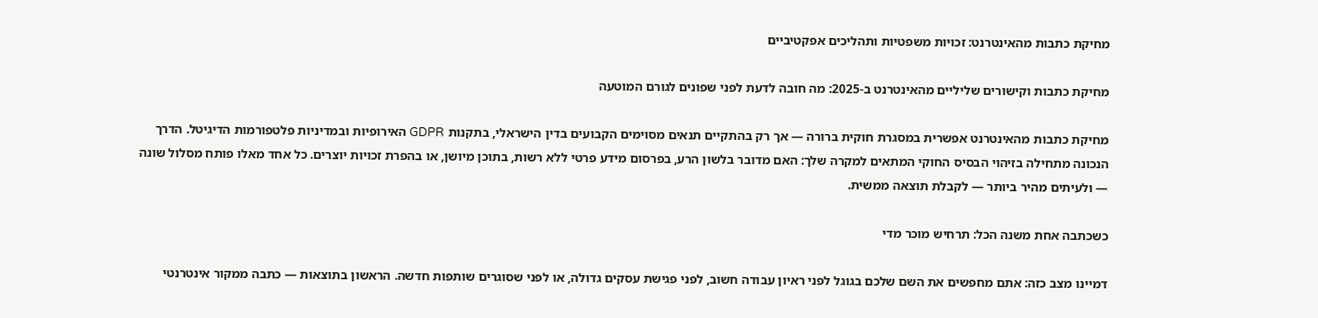מחיקת כתבות מהאינטרנט: זכויות משפטיות ותהליכים אפקטיביים

מחיקת כתבות וקישורים שליליים מהאינטרנט ב-2025: מה חובה לדעת לפני שפונים לגורם המוטעה

מחיקת כתבות מהאינטרנט אפשרית במסגרת חוקית ברורה — אך רק בהתקיים תנאים מסוימים הקבועים בדין הישראלי, בתקנות GDPR האירופיות ובמדיניות פלטפורמות הדיגיטל. הדרך הנכונה מתחילה בזיהוי הבסיס החוקי המתאים למקרה שלך: האם מדובר בלשון הרע, בפרסום מידע פרטי ללא רשות, בתוכן מיושן, או בהפרת זכויות יוצרים. כל אחד מאלו פותח מסלול שונה — ולעיתים מהיר ביותר — לקבלת תוצאה ממשית.

כשכתבה אחת משנה הכל: תרחיש מוכר מדי

דמיינו מצב כזה: אתם מחפשים את השם שלכם בגוגל לפני ראיון עבודה חשוב, לפני פגישת עסקים גדולה, או לפני שסוגרים שותפות חדשה. הראשון בתוצאות — כתבה ממקור אינטרנטי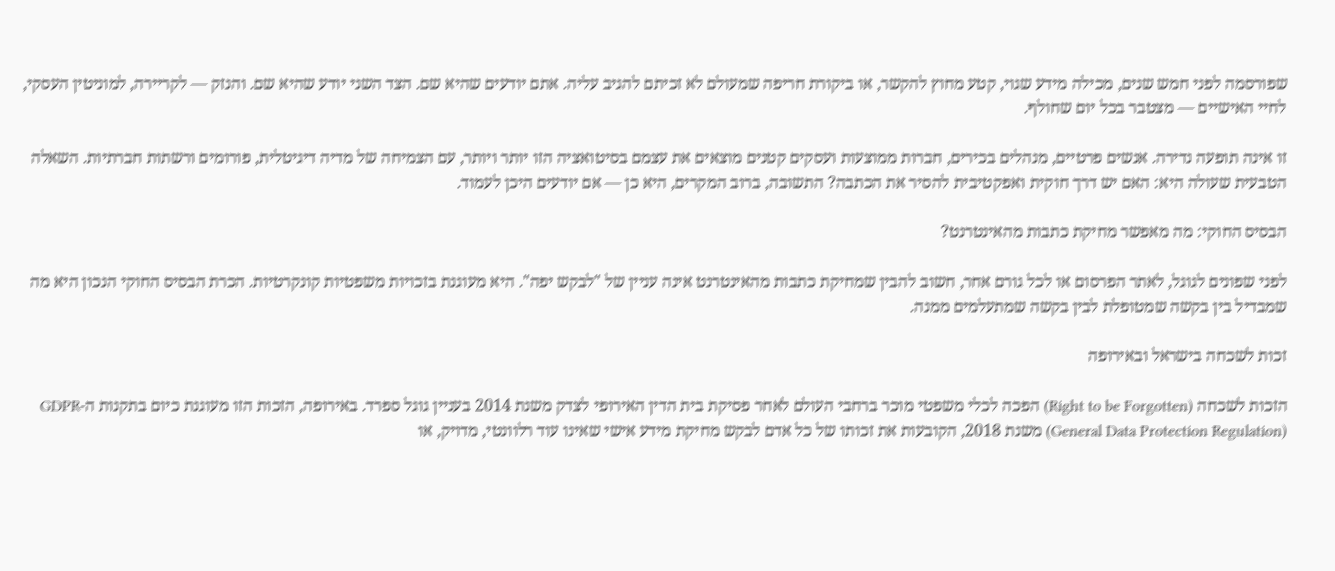שפורסמה לפני חמש שנים, מכילה מידע שגוי, קטע מחוץ להקשר, או ביקורת חריפה שמעולם לא זכיתם להגיב עליה. אתם יודעים שהיא שם. הצד השני יודע שהיא שם. והנזק — לקריירה, למוניטין העסקי, לחיי האישיים — מצטבר בכל יום שחולף.

זו אינה תופעה נדירה. אנשים פרטיים, מנהלים בכירים, חברות ממוצעות ועסקים קטנים מוצאים את עצמם בסיטואציה הזו יותר ויותר, עם הצמיחה של מדיה דיגיטלית, פורומים ורשתות חברתיות. השאלה הטבעית שעולה היא: האם יש דרך חוקית ואפקטיבית להסיר את הכתבה? התשובה, ברוב המקרים, היא כן — אם יודעים היכן לעמוד.

הבסיס החוקי: מה מאפשר מחיקת כתבות מהאינטרנט?

לפני שפונים לגוגל, לאתר הפרסום או לכל גורם אחר, חשוב להבין שמחיקת כתבות מהאינטרנט אינה עניין של "לבקש יפה". היא מעוגנת בזכויות משפטיות קונקרטיות. הכרת הבסיס החוקי הנכון היא מה שמבדיל בין בקשה שמטופלת לבין בקשה שמתעלמים ממנה.

זכות לשכחה בישראל ובאירופה

הזכות לשכחה (Right to be Forgotten) הפכה לכלי משפטי מוכר ברחבי העולם לאחר פסיקת בית הדין האירופי לצדק משנת 2014 בעניין גוגל ספרד. באירופה, הזכות הזו מעוגנת כיום בתקנות ה-GDPR (General Data Protection Regulation) משנת 2018, הקובעות את זכותו של כל אדם לבקש מחיקת מידע אישי שאינו עוד רלוונטי, מדויק, או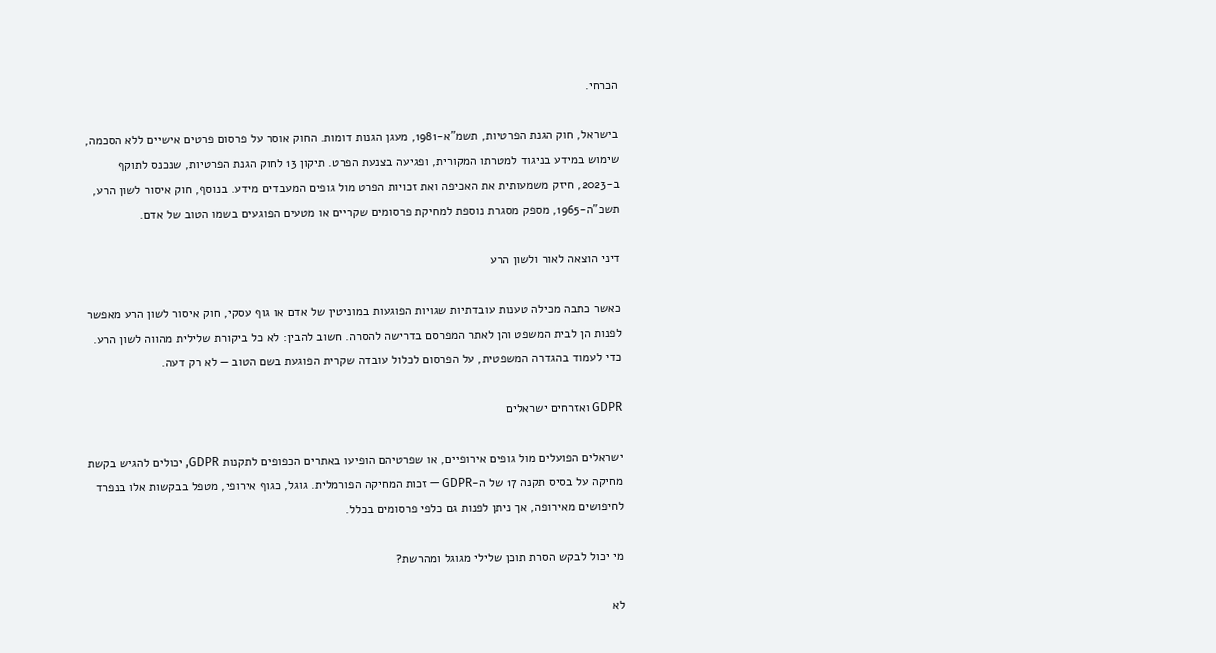הכרחי.

בישראל, חוק הגנת הפרטיות, תשמ"א-1981, מעגן הגנות דומות. החוק אוסר על פרסום פרטים אישיים ללא הסכמה, שימוש במידע בניגוד למטרתו המקורית, ופגיעה בצנעת הפרט. תיקון 13 לחוק הגנת הפרטיות, שנכנס לתוקף ב-2023, חיזק משמעותית את האכיפה ואת זכויות הפרט מול גופים המעבדים מידע. בנוסף, חוק איסור לשון הרע, תשכ"ה-1965, מספק מסגרת נוספת למחיקת פרסומים שקריים או מטעים הפוגעים בשמו הטוב של אדם.

דיני הוצאה לאור ולשון הרע

כאשר כתבה מכילה טענות עובדתיות שגויות הפוגעות במוניטין של אדם או גוף עסקי, חוק איסור לשון הרע מאפשר לפנות הן לבית המשפט והן לאתר המפרסם בדרישה להסרה. חשוב להבין: לא כל ביקורת שלילית מהווה לשון הרע. כדי לעמוד בהגדרה המשפטית, על הפרסום לכלול עובדה שקרית הפוגעת בשם הטוב — לא רק דעה.

GDPR ואזרחים ישראלים

ישראלים הפועלים מול גופים אירופיים, או שפרטיהם הופיעו באתרים הכפופים לתקנות GDPR, יכולים להגיש בקשת מחיקה על בסיס תקנה 17 של ה-GDPR — זכות המחיקה הפורמלית. גוגל, כגוף אירופי, מטפל בבקשות אלו בנפרד לחיפושים מאירופה, אך ניתן לפנות גם כלפי פרסומים בכלל.

מי יכול לבקש הסרת תוכן שלילי מגוגל ומהרשת?

לא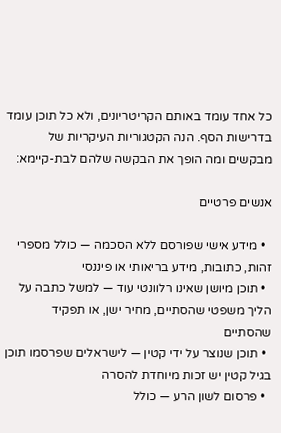כל אחד עומד באותם הקריטריונים, ולא כל תוכן עומד בדרישות הסף. הנה הקטגוריות העיקריות של מבקשים ומה הופך את הבקשה שלהם לבת-קיימא:

אנשים פרטיים

  • מידע אישי שפורסם ללא הסכמה — כולל מספרי זהות, כתובות, מידע בריאותי או פיננסי
  • תוכן מיושן שאינו רלוונטי עוד — למשל כתבה על הליך משפטי שהסתיים, מחיר ישן, או תפקיד שהסתיים
  • תוכן שנוצר על ידי קטין — לישראלים שפרסמו תוכן בגיל קטין יש זכות מיוחדת להסרה
  • פרסום לשון הרע — כולל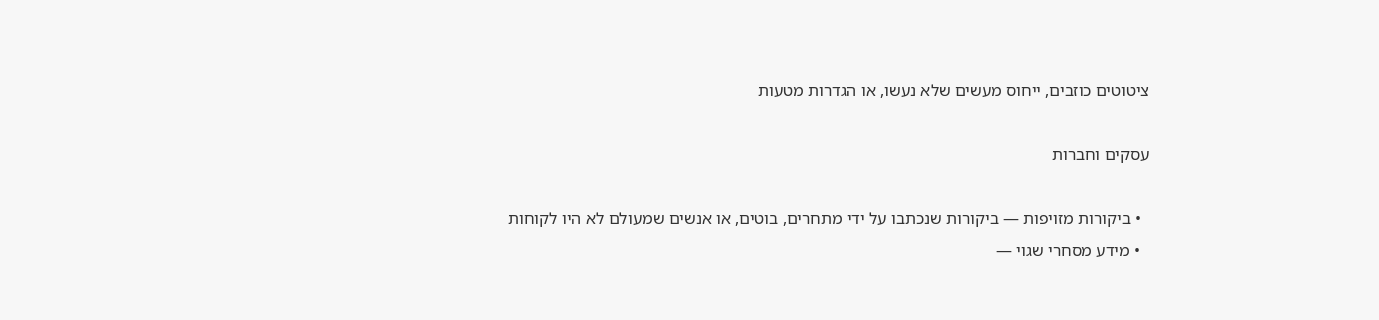ציטוטים כוזבים, ייחוס מעשים שלא נעשו, או הגדרות מטעות

עסקים וחברות

  • ביקורות מזויפות — ביקורות שנכתבו על ידי מתחרים, בוטים, או אנשים שמעולם לא היו לקוחות
  • מידע מסחרי שגוי —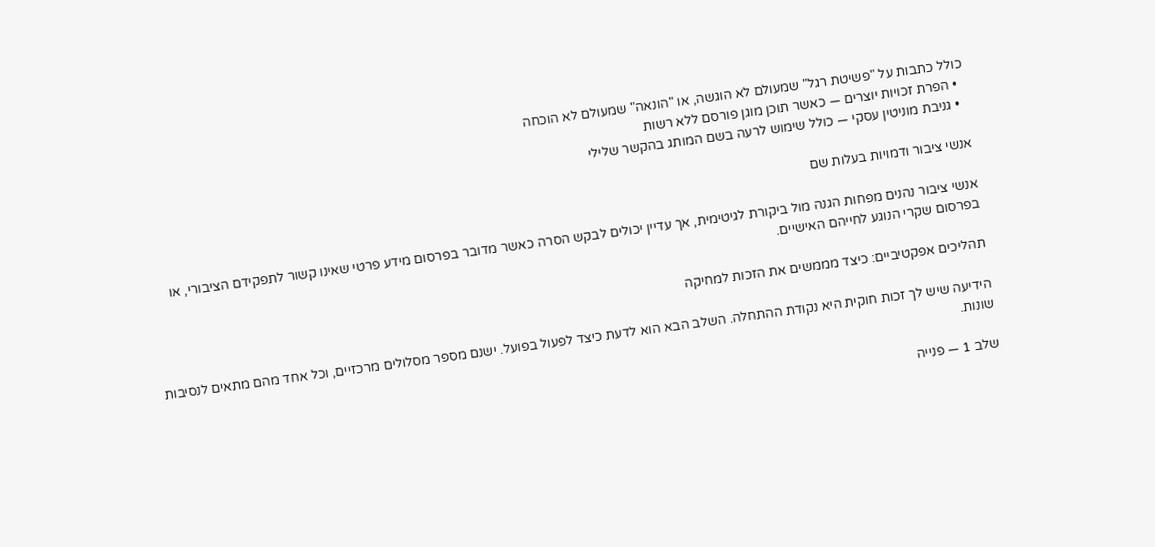כולל כתבות על "פשיטת רגל" שמעולם לא הוגשה, או "הונאה" שמעולם לא הוכחה
  • הפרת זכויות יוצרים — כאשר תוכן מוגן פורסם ללא רשות
  • גניבת מוניטין עסקי — כולל שימוש לרעה בשם המותג בהקשר שלילי

אנשי ציבור ודמויות בעלות שם

אנשי ציבור נהנים מפחות הגנה מול ביקורת לגיטימית, אך עדיין יכולים לבקש הסרה כאשר מדובר בפרסום מידע פרטי שאינו קשור לתפקידם הציבורי, או בפרסום שקרי הנוגע לחייהם האישיים.

תהליכים אפקטיביים: כיצד מממשים את הזכות למחיקה

הידיעה שיש לך זכות חוקית היא נקודת ההתחלה. השלב הבא הוא לדעת כיצד לפעול בפועל. ישנם מספר מסלולים מרכזיים, וכל אחד מהם מתאים לנסיבות שונות.

שלב 1 — פנייה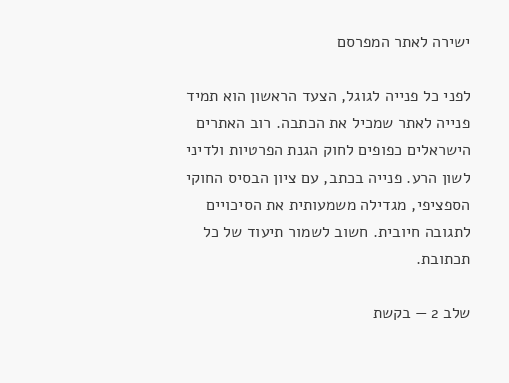ישירה לאתר המפרסם

לפני כל פנייה לגוגל, הצעד הראשון הוא תמיד פנייה לאתר שמכיל את הכתבה. רוב האתרים הישראלים כפופים לחוק הגנת הפרטיות ולדיני לשון הרע. פנייה בכתב, עם ציון הבסיס החוקי הספציפי, מגדילה משמעותית את הסיכויים לתגובה חיובית. חשוב לשמור תיעוד של כל תכתובת.

שלב 2 — בקשת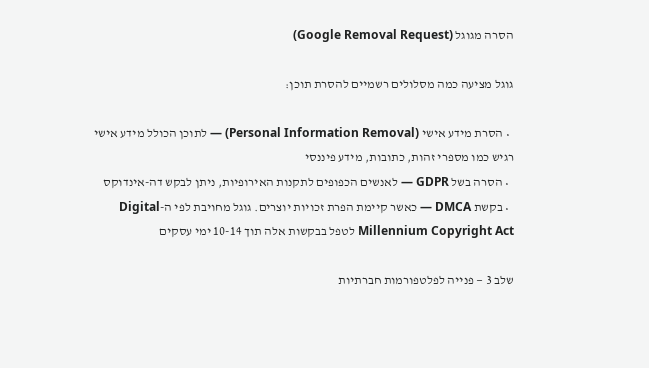הסרה מגוגל (Google Removal Request)

גוגל מציעה כמה מסלולים רשמיים להסרת תוכן:

  • הסרת מידע אישי (Personal Information Removal) — לתוכן הכולל מידע אישי רגיש כמו מספרי זהות, כתובות, מידע פיננסי
  • הסרה בשל GDPR — לאנשים הכפופים לתקנות האירופיות, ניתן לבקש דה-אינדוקס
  • בקשת DMCA — כאשר קיימת הפרת זכויות יוצרים. גוגל מחויבת לפי ה-Digital Millennium Copyright Act לטפל בבקשות אלה תוך 10-14 ימי עסקים

שלב 3 — פנייה לפלטפורמות חברתיות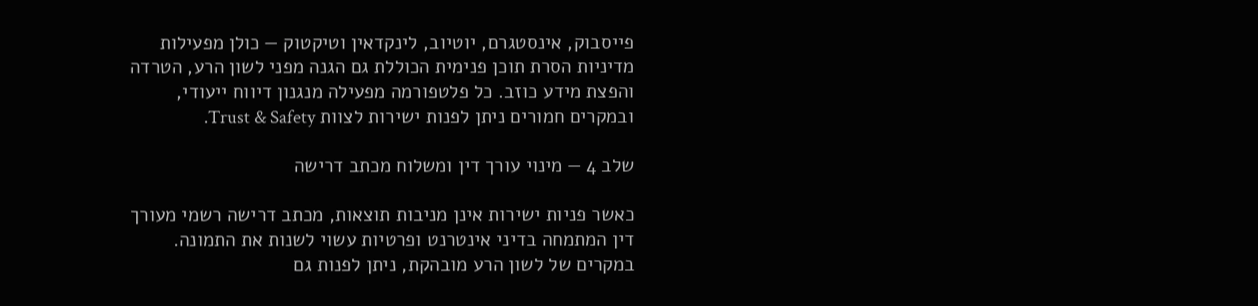פייסבוק, אינסטגרם, יוטיוב, לינקדאין וטיקטוק — כולן מפעילות מדיניות הסרת תוכן פנימית הכוללת גם הגנה מפני לשון הרע, הטרדה והפצת מידע כוזב. כל פלטפורמה מפעילה מנגנון דיווח ייעודי, ובמקרים חמורים ניתן לפנות ישירות לצוות Trust & Safety.

שלב 4 — מינוי עורך דין ומשלוח מכתב דרישה

כאשר פניות ישירות אינן מניבות תוצאות, מכתב דרישה רשמי מעורך דין המתמחה בדיני אינטרנט ופרטיות עשוי לשנות את התמונה. במקרים של לשון הרע מובהקת, ניתן לפנות גם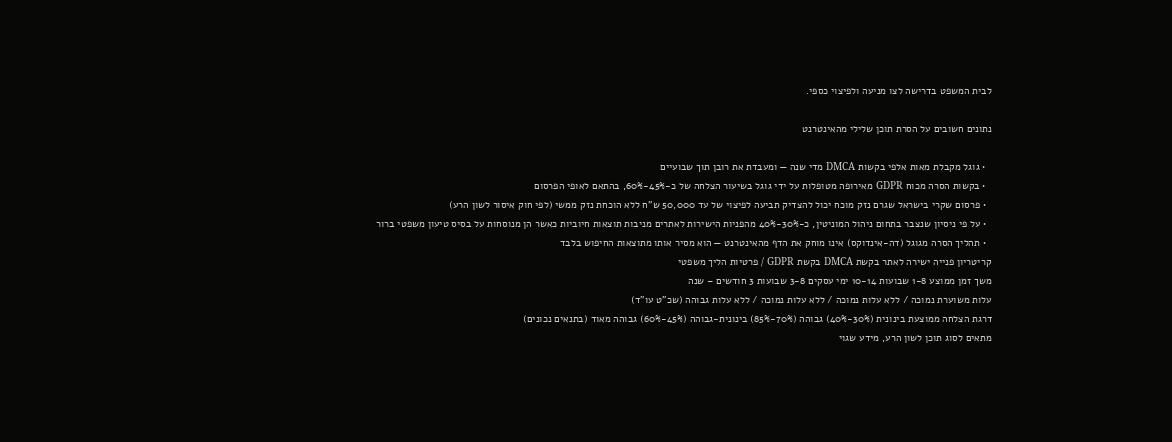לבית המשפט בדרישה לצו מניעה ולפיצוי כספי.

נתונים חשובים על הסרת תוכן שלילי מהאינטרנט

  • גוגל מקבלת מאות אלפי בקשות DMCA מדי שנה — ומעבדת את רובן תוך שבועיים
  • בקשות הסרה מכוח GDPR מאירופה מטופלות על ידי גוגל בשיעור הצלחה של כ-45%-60%, בהתאם לאופי הפרסום
  • פרסום שקרי בישראל שגרם נזק מוכח יכול להצדיק תביעה לפיצוי של עד 50,000 ש"ח ללא הוכחת נזק ממשי (לפי חוק איסור לשון הרע)
  • על פי ניסיון שנצבר בתחום ניהול המוניטין, כ-30%-40% מהפניות הישירות לאתרים מניבות תוצאות חיוביות כאשר הן מנוסחות על בסיס טיעון משפטי ברור
  • תהליך הסרה מגוגל (דה-אינדוקס) אינו מוחק את הדף מהאינטרנט — הוא מסיר אותו מתוצאות החיפוש בלבד
קריטריון פנייה ישירה לאתר בקשת DMCA בקשת GDPR / פרטיות הליך משפטי
משך זמן ממוצע 1-8 שבועות 10-14 ימי עסקים 3-8 שבועות 3 חודשים – שנה
עלות משוערת נמוכה / ללא עלות נמוכה / ללא עלות נמוכה / ללא עלות גבוהה (שכ"ט עו"ד)
דרגת הצלחה ממוצעת בינונית (30%-40%) גבוהה (70%-85%) בינונית-גבוהה (45%-60%) גבוהה מאוד (בתנאים נכונים)
מתאים לסוג תוכן לשון הרע, מידע שגוי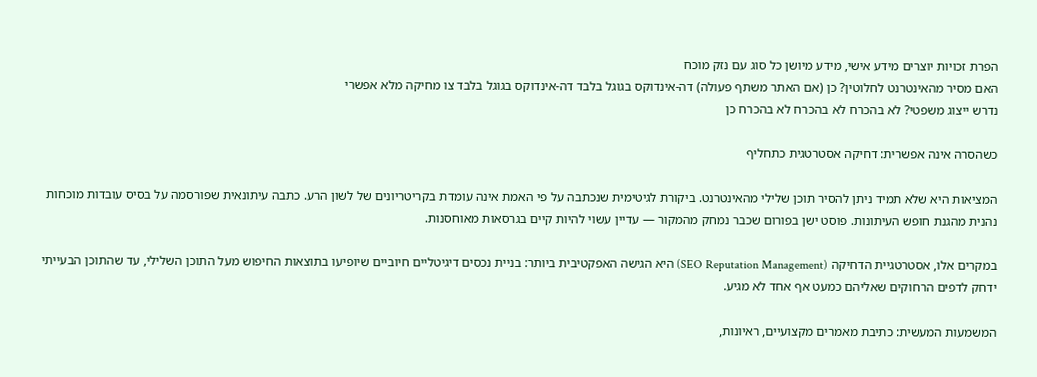הפרת זכויות יוצרים מידע אישי, מידע מיושן כל סוג עם נזק מוכח
האם מסיר מהאינטרנט לחלוטין? כן (אם האתר משתף פעולה) דה-אינדוקס בגוגל בלבד דה-אינדוקס בגוגל בלבד צו מחיקה מלא אפשרי
נדרש ייצוג משפטי? לא בהכרח לא בהכרח לא בהכרח כן

כשהסרה אינה אפשרית: דחיקה אסטרטגית כתחליף

המציאות היא שלא תמיד ניתן להסיר תוכן שלילי מהאינטרנט. ביקורת לגיטימית שנכתבה על פי האמת אינה עומדת בקריטריונים של לשון הרע. כתבה עיתונאית שפורסמה על בסיס עובדות מוכחות נהנית מהגנת חופש העיתונות. פוסט ישן בפורום שכבר נמחק מהמקור — עדיין עשוי להיות קיים בגרסאות מאוחסנות.

במקרים אלו, אסטרטגיית הדחיקה (SEO Reputation Management) היא הגישה האפקטיבית ביותר: בניית נכסים דיגיטליים חיוביים שיופיעו בתוצאות החיפוש מעל התוכן השלילי, עד שהתוכן הבעייתי ידחק לדפים הרחוקים שאליהם כמעט אף אחד לא מגיע.

המשמעות המעשית: כתיבת מאמרים מקצועיים, ראיונות,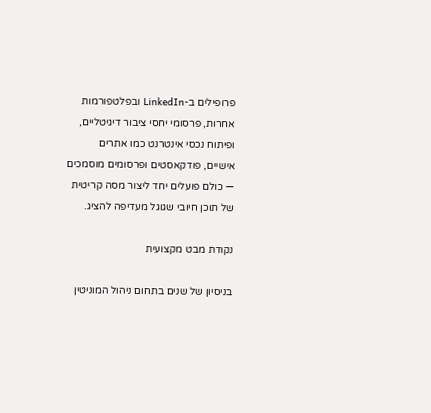פרופילים ב-LinkedIn ובפלטפורמות אחרות, פרסומי יחסי ציבור דיגיטליים, ופיתוח נכסי אינטרנט כמו אתרים אישיים, פודקאסטים ופרסומים מוסמכים — כולם פועלים יחד ליצור מסה קריטית של תוכן חיובי שגוגל מעדיפה להציג.

נקודת מבט מקצועית

בניסיון של שנים בתחום ניהול המוניטין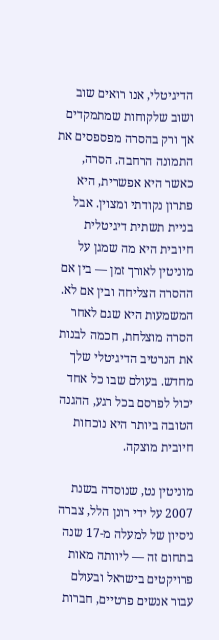הדיגיטלי, אנו רואים שוב ושוב שלקוחות שמתמקדים אך ורק בהסרה מפספסים את התמונה הרחבה. הסרה, כאשר היא אפשרית, היא פתרון נקודתי ומצוין. אבל בניית תשתית דיגיטלית חיובית היא מה שמגן על מוניטין לאורך זמן — בין אם ההסרה הצליחה ובין אם לא. המשמעות היא שגם לאחר הסרה מוצלחת, חכמה לבנות את הנרטיב הדיגיטלי שלך מחדש. בעולם שבו כל אחד יכול לפרסם בכל רגע, ההגנה הטובה ביותר היא נוכחות חיובית מוצקה.

מוניטין נט, שנוסדה בשנת 2007 על ידי רונן הלל, צברה ניסיון של למעלה מ-17 שנה בתחום זה — ליוותה מאות פרויקטים בישראל ובעולם עבור אנשים פרטיים, חברות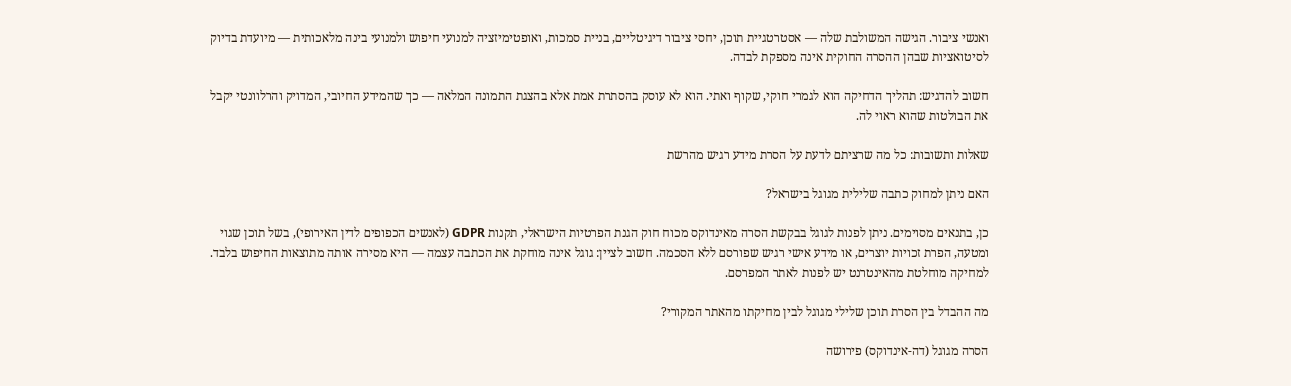ואנשי ציבור. הגישה המשולבת שלה — אסטרטגיית תוכן, יחסי ציבור דיגיטליים, בניית סמכות, ואופטימיזציה למנועי חיפוש ולמנועי בינה מלאכותית — מיועדת בדיוק לסיטואציות שבהן ההסרה החוקית אינה מספקת לבדה.

חשוב להדגיש: תהליך הדחיקה הוא לגמרי חוקי, שקוף ואתי. הוא לא עוסק בהסתרת אמת אלא בהצגת התמונה המלאה — כך שהמידע החיובי, המדויק והרלוונטי יקבל את הבולטות שהוא ראוי לה.

שאלות ותשובות: כל מה שרציתם לדעת על הסרת מידע רגיש מהרשת

האם ניתן למחוק כתבה שלילית מגוגל בישראל?

כן, בתנאים מסוימים. ניתן לפנות לגוגל בבקשת הסרה מאינדוקס מכוח חוק הגנת הפרטיות הישראלי, תקנות GDPR (לאנשים הכפופים לדין האירופי), בשל תוכן שגוי ומטעה, הפרת זכויות יוצרים, או מידע אישי רגיש שפורסם ללא הסכמה. חשוב לציין: גוגל אינה מוחקת את הכתבה עצמה — היא מסירה אותה מתוצאות החיפוש בלבד. למחיקה מוחלטת מהאינטרנט יש לפנות לאתר המפרסם.

מה ההבדל בין הסרת תוכן שלילי מגוגל לבין מחיקתו מהאתר המקורי?

הסרה מגוגל (דה-אינדוקס) פירושה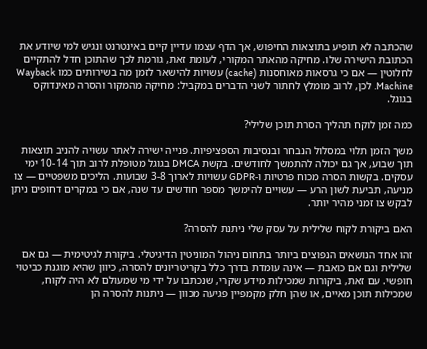שהכתבה לא תופיע בתוצאות החיפוש, אך הדף עצמו עדיין קיים באינטרנט ונגיש למי שיודע את הכתובת הישירה שלו. מחיקה מהאתר המקורי, לעומת זאת, גורמת לכך שהתוכן חדל להתקיים לחלוטין — אם כי גרסאות מאוחסנות (cache) עשויות להישאר לזמן מה בשירותים כמו Wayback Machine. לכן, לרוב מומלץ לחתור לשני הדברים במקביל: מחיקה מהמקור והסרה מאינדוקס בגוגל.

כמה זמן לוקח תהליך הסרת תוכן שלילי?

משך הזמן תלוי במסלול הנבחר ובנסיבות הספציפיות. פנייה ישירה לאתר עשויה להניב תוצאות תוך שבוע, אך גם יכולה להתמשך לחודשים. בקשת DMCA בגוגל מטופלת לרוב תוך 10-14 ימי עסקים. בקשות הסרה מכוח פרטיות ו-GDPR עשויות לארוך 3-8 שבועות. הליכים משפטיים — צו מניעה, תביעת לשון הרע — עשויים להימשך מספר חודשים עד שנה, אם כי במקרים דחופים ניתן לבקש צו זמני מהיר יותר.

האם ביקורת לקוח שלילית על עסק שלי ניתנת להסרה?

זהו אחד הנושאים הנפוצים ביותר בתחום ניהול המוניטין הדיגיטלי. ביקורת לגיטימית — גם אם שלילית וגם אם כואבת — אינה עומדת בדרך כלל בקריטריונים להסרה, כיוון שהיא מוגנת כביטוי חופשי. עם זאת, ביקורות שמכילות מידע שקרי, שנכתבו על ידי מי שמעולם לא היה לקוח, שמכילות תוכן מאיים, או שהן חלק מקמפיין פגיעה מכוון — ניתנות להסרה הן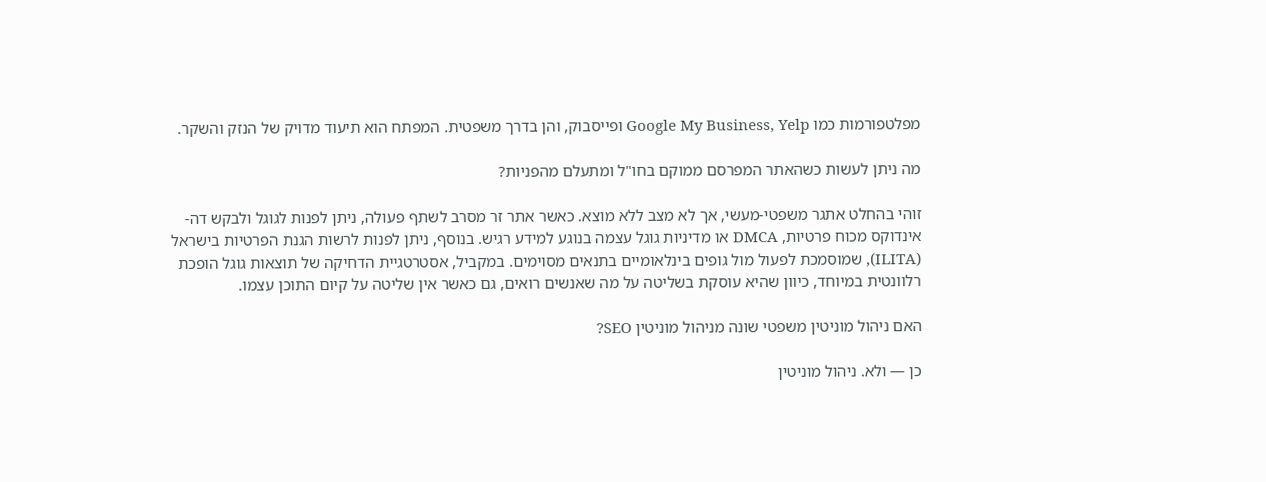מפלטפורמות כמו Google My Business, Yelp ופייסבוק, והן בדרך משפטית. המפתח הוא תיעוד מדויק של הנזק והשקר.

מה ניתן לעשות כשהאתר המפרסם ממוקם בחו"ל ומתעלם מהפניות?

זוהי בהחלט אתגר משפטי-מעשי, אך לא מצב ללא מוצא. כאשר אתר זר מסרב לשתף פעולה, ניתן לפנות לגוגל ולבקש דה-אינדוקס מכוח פרטיות, DMCA או מדיניות גוגל עצמה בנוגע למידע רגיש. בנוסף, ניתן לפנות לרשות הגנת הפרטיות בישראל (ILITA), שמוסמכת לפעול מול גופים בינלאומיים בתנאים מסוימים. במקביל, אסטרטגיית הדחיקה של תוצאות גוגל הופכת רלוונטית במיוחד, כיוון שהיא עוסקת בשליטה על מה שאנשים רואים, גם כאשר אין שליטה על קיום התוכן עצמו.

האם ניהול מוניטין משפטי שונה מניהול מוניטין SEO?

כן — ולא. ניהול מוניטין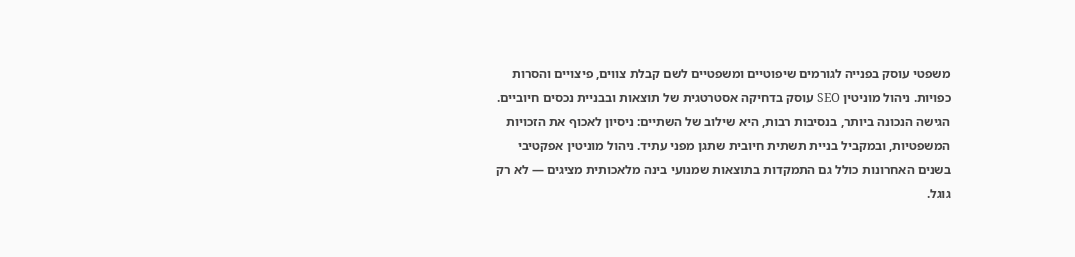משפטי עוסק בפנייה לגורמים שיפוטיים ומשפטיים לשם קבלת צווים, פיצויים והסרות כפויות. ניהול מוניטין SEO עוסק בדחיקה אסטרטגית של תוצאות ובבניית נכסים חיוביים. הגישה הנכונה ביותר, בנסיבות רבות, היא שילוב של השתיים: ניסיון לאכוף את הזכויות המשפטיות, ובמקביל בניית תשתית חיובית שתגן מפני עתיד. ניהול מוניטין אפקטיבי בשנים האחרונות כולל גם התמקדות בתוצאות שמנועי בינה מלאכותית מציגים — לא רק גוגל.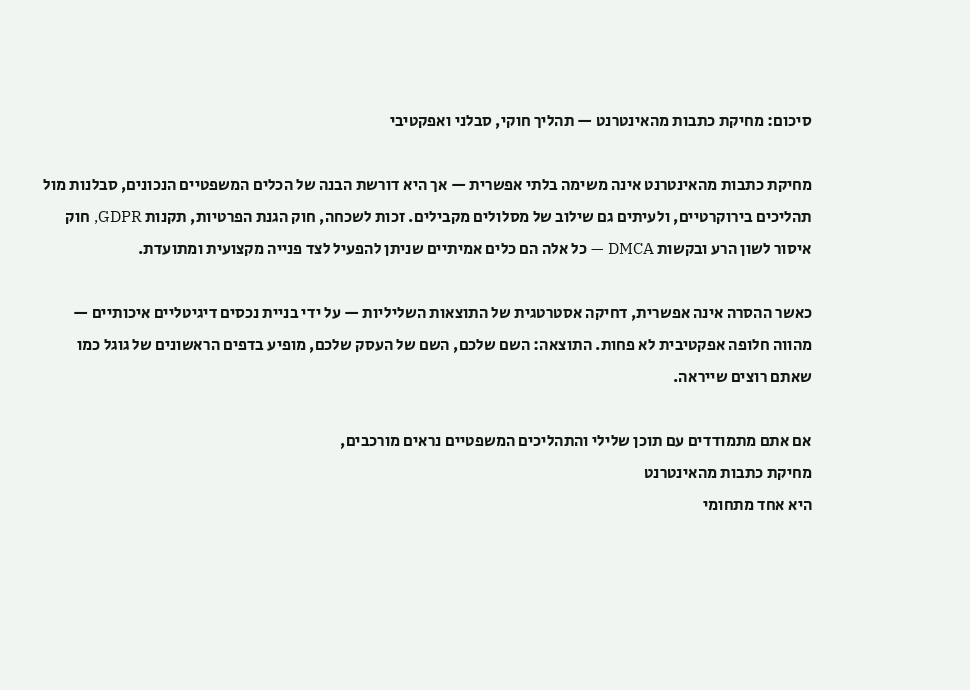סיכום: מחיקת כתבות מהאינטרנט — תהליך חוקי, סבלני ואפקטיבי

מחיקת כתבות מהאינטרנט אינה משימה בלתי אפשרית — אך היא דורשת הבנה של הכלים המשפטיים הנכונים, סבלנות מול תהליכים בירוקרטיים, ולעיתים גם שילוב של מסלולים מקבילים. זכות לשכחה, חוק הגנת הפרטיות, תקנות GDPR, חוק איסור לשון הרע ובקשות DMCA — כל אלה הם כלים אמיתיים שניתן להפעיל לצד פנייה מקצועית ומתועדת.

כאשר ההסרה אינה אפשרית, דחיקה אסטרטגית של התוצאות השליליות — על ידי בניית נכסים דיגיטליים איכותיים — מהווה חלופה אפקטיבית לא פחות. התוצאה: השם שלכם, השם של העסק שלכם, מופיע בדפים הראשונים של גוגל כמו שאתם רוצים שייראה.

אם אתם מתמודדים עם תוכן שלילי והתהליכים המשפטיים נראים מורכבים,
מחיקת כתבות מהאינטרנט
היא אחד מתחומי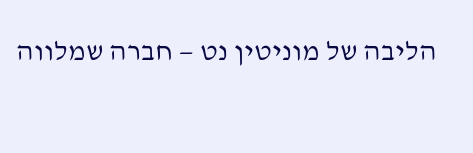הליבה של מוניטין נט — חברה שמלווה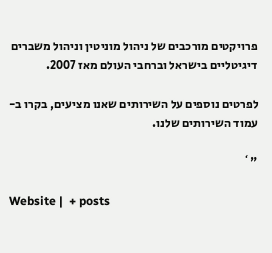פרויקטים מורכבים של ניהול מוניטין וניהול משברים דיגיטליים בישראל וברחבי העולם מאז 2007.

לפרטים נוספים על השירותים שאנו מציעים, בקרו ב-עמוד השירותים שלנו.

"`

Website |  + posts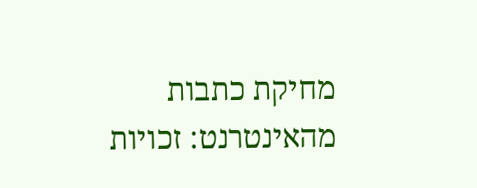מחיקת כתבות מהאינטרנט: זכויות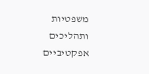משפטיות ותהליכים אפקטיביים